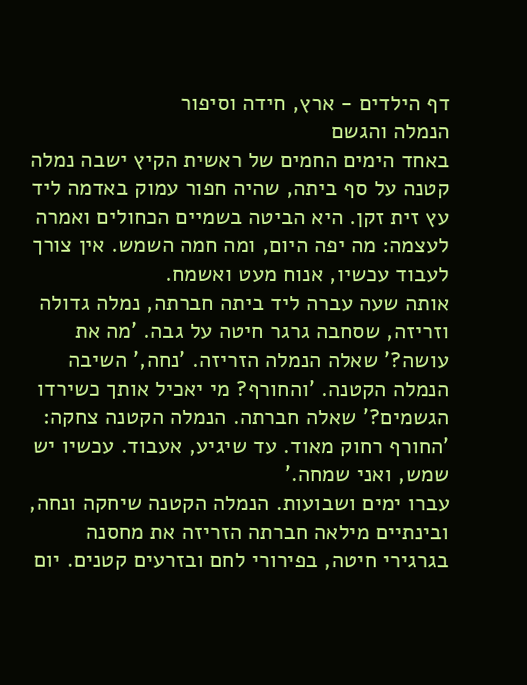דף הילדים - ארץ, חידה וסיפור
הנמלה והגשם
באחד הימים החמים של ראשית הקיץ ישבה נמלה קטנה על סף ביתה, שהיה חפור עמוק באדמה ליד עץ זית זקן. היא הביטה בשמיים הכחולים ואמרה לעצמה: מה יפה היום, ומה חמה השמש. אין צורך לעבוד עכשיו, אנוח מעט ואשמח.
אותה שעה עברה ליד ביתה חברתה, נמלה גדולה וזריזה, שסחבה גרגר חיטה על גבה. 'מה את עושה?' שאלה הנמלה הזריזה. 'נחה,' השיבה הנמלה הקטנה. 'והחורף? מי יאכיל אותך כשירדו הגשמים?' שאלה חברתה. הנמלה הקטנה צחקה: 'החורף רחוק מאוד. עד שיגיע, אעבוד. עכשיו יש שמש, ואני שמחה.'
עברו ימים ושבועות. הנמלה הקטנה שיחקה ונחה, ובינתיים מילאה חברתה הזריזה את מחסנה בגרגירי חיטה, בפירורי לחם ובזרעים קטנים. יום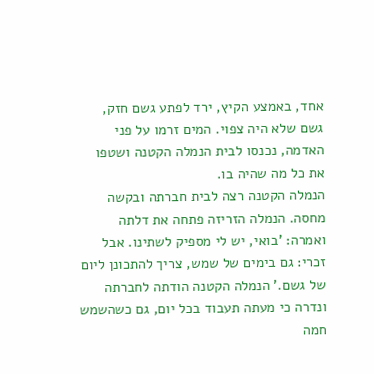אחד, באמצע הקיץ, ירד לפתע גשם חזק, גשם שלא היה צפוי. המים זרמו על פני האדמה, נכנסו לבית הנמלה הקטנה ושטפו את כל מה שהיה בו.
הנמלה הקטנה רצה לבית חברתה ובקשה מחסה. הנמלה הזריזה פתחה את דלתה ואמרה: 'בואי, יש לי מספיק לשתינו. אבל זכרי: גם בימים של שמש, צריך להתכונן ליום של גשם.' הנמלה הקטנה הודתה לחברתה ונדרה כי מעתה תעבוד בכל יום, גם כשהשמש חמה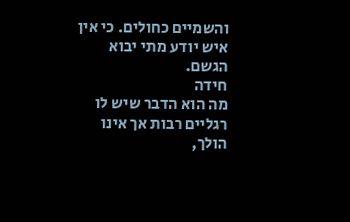והשמיים כחולים. כי אין איש יודע מתי יבוא הגשם.
חידה
מה הוא הדבר שיש לו רגליים רבות אך אינו הולך,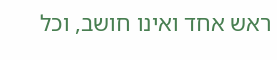ראש אחד ואינו חושב, וכל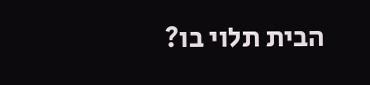הבית תלוי בו?